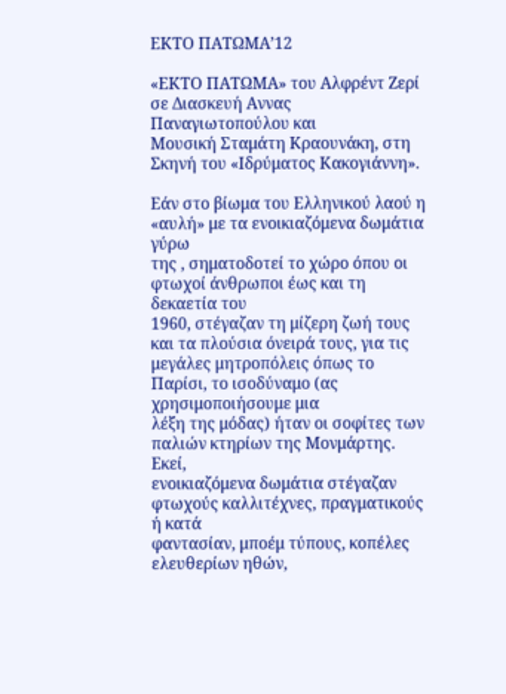ΕΚΤΟ ΠΑΤΩΜΑ’12

«ΕΚΤΟ ΠΑΤΩΜΑ» του Αλφρέντ Ζερί σε Διασκευή Αννας Παναγιωτοπούλου και
Μουσική Σταμάτη Κραουνάκη, στη Σκηνή του «Ιδρύματος Κακογιάννη».

Εάν στο βίωμα του Ελληνικού λαού η «αυλή» με τα ενοικιαζόμενα δωμάτια γύρω
της , σηματοδοτεί το χώρο όπου οι φτωχοί άνθρωποι έως και τη δεκαετία του
1960, στέγαζαν τη μίζερη ζωή τους και τα πλούσια όνειρά τους, για τις
μεγάλες μητροπόλεις όπως το Παρίσι, το ισοδύναμο (ας χρησιμοποιήσουμε μια
λέξη της μόδας) ήταν οι σοφίτες των παλιών κτηρίων της Μονμάρτης. Εκεί,
ενοικιαζόμενα δωμάτια στέγαζαν φτωχούς καλλιτέχνες, πραγματικούς ή κατά
φαντασίαν, μποέμ τύπους, κοπέλες ελευθερίων ηθών,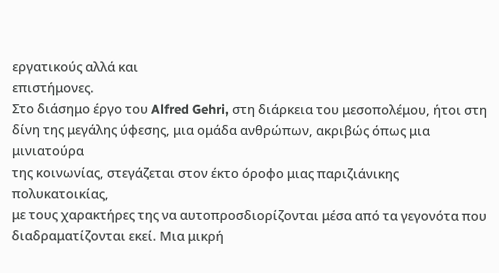εργατικούς αλλά και
επιστήμονες.
Στο διάσημο έργο του Alfred Gehri, στη διάρκεια του μεσοπολέμου, ήτοι στη
δίνη της μεγάλης ύφεσης, μια ομάδα ανθρώπων, ακριβώς όπως μια μινιατούρα
της κοινωνίας, στεγάζεται στον έκτο όροφο μιας παριζιάνικης πολυκατοικίας,
με τους χαρακτήρες της να αυτοπροσδιορίζονται μέσα από τα γεγονότα που
διαδραματίζονται εκεί. Μια μικρή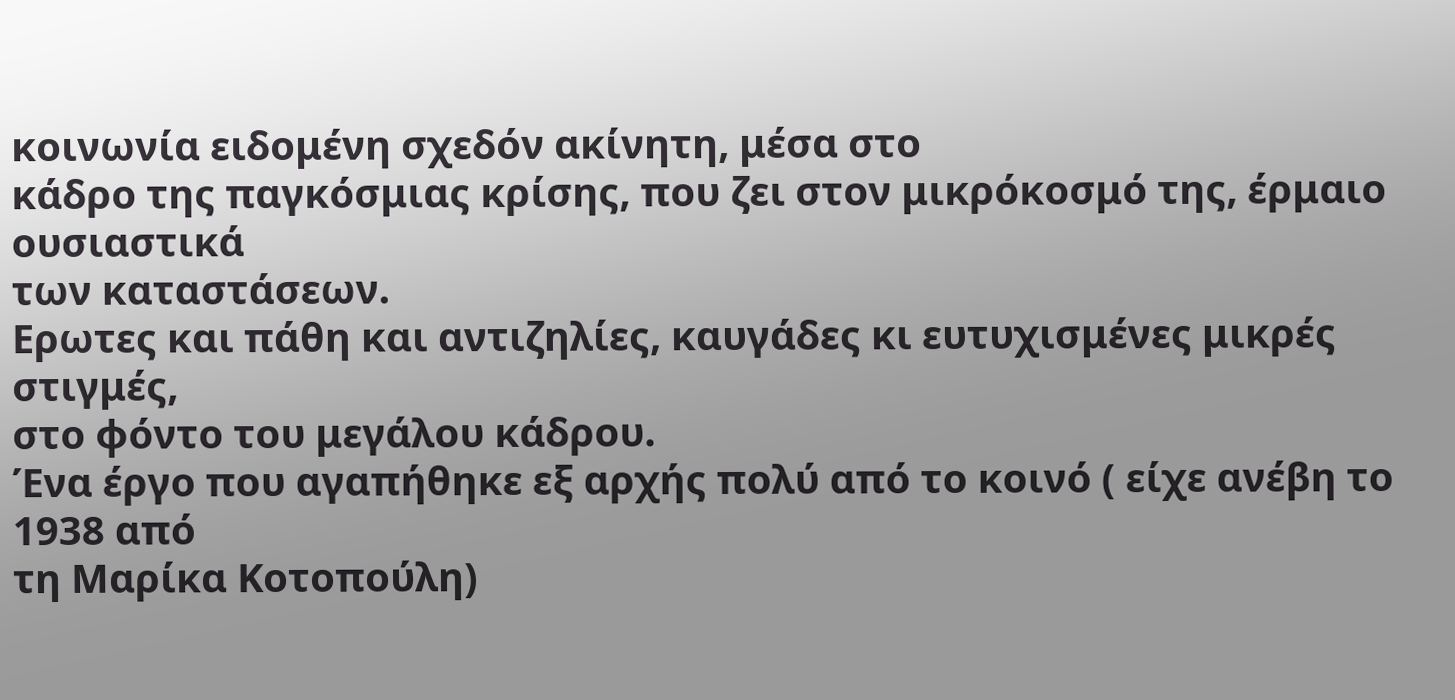κοινωνία ειδομένη σχεδόν ακίνητη, μέσα στο
κάδρο της παγκόσμιας κρίσης, που ζει στον μικρόκοσμό της, έρμαιο ουσιαστικά
των καταστάσεων.
Ερωτες και πάθη και αντιζηλίες, καυγάδες κι ευτυχισμένες μικρές στιγμές,
στο φόντο του μεγάλου κάδρου.
Ένα έργο που αγαπήθηκε εξ αρχής πολύ από το κοινό ( είχε ανέβη το 1938 από
τη Μαρίκα Κοτοπούλη)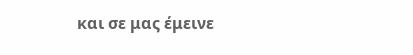και σε μας έμεινε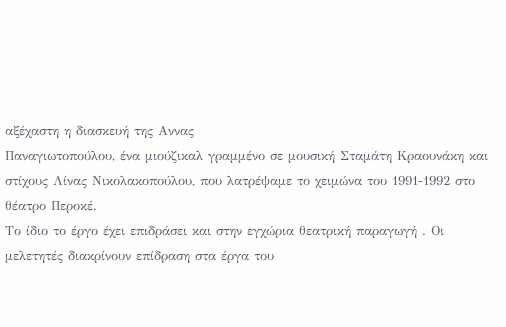αξέχαστη η διασκευή της Αννας
Παναγιωτοπούλου, ένα μιούζικαλ γραμμένο σε μουσική Σταμάτη Κραουνάκη και
στίχους Λίνας Νικολακοπούλου, που λατρέψαμε το χειμώνα του 1991-1992 στο
θέατρο Περοκέ.
Το ίδιο το έργο έχει επιδράσει και στην εγχώρια θεατρική παραγωγή . Οι
μελετητές διακρίνουν επίδραση στα έργα του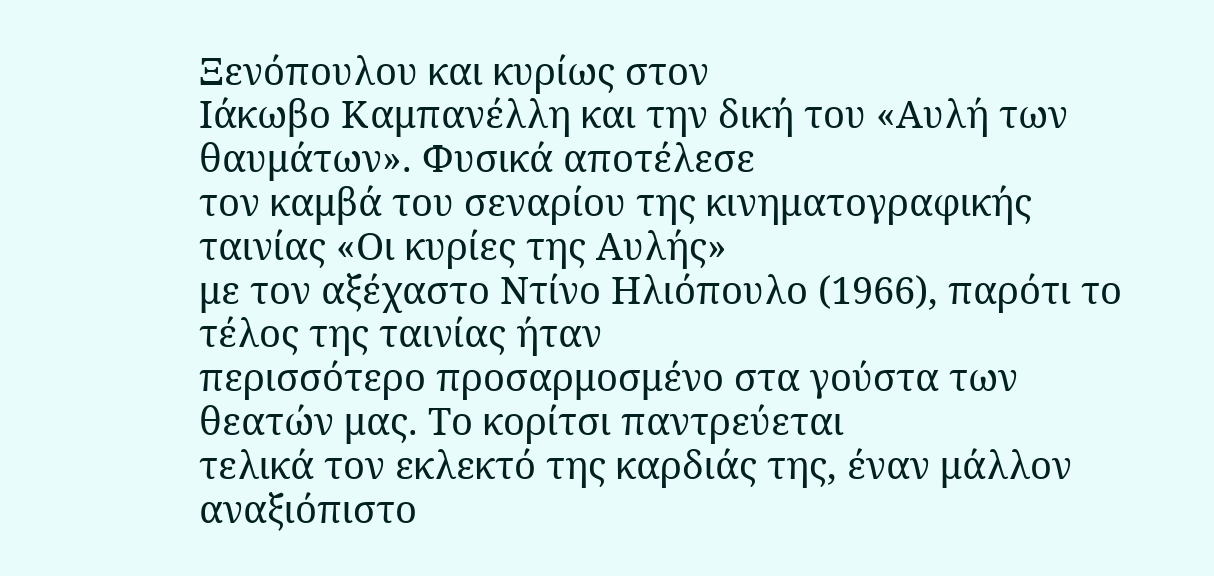Ξενόπουλου και κυρίως στον
Ιάκωβο Καμπανέλλη και την δική του «Αυλή των θαυμάτων». Φυσικά αποτέλεσε
τον καμβά του σεναρίου της κινηματογραφικής ταινίας «Οι κυρίες της Αυλής»
με τον αξέχαστο Ντίνο Ηλιόπουλο (1966), παρότι το τέλος της ταινίας ήταν
περισσότερο προσαρμοσμένο στα γούστα των θεατών μας. Το κορίτσι παντρεύεται
τελικά τον εκλεκτό της καρδιάς της, έναν μάλλον αναξιόπιστο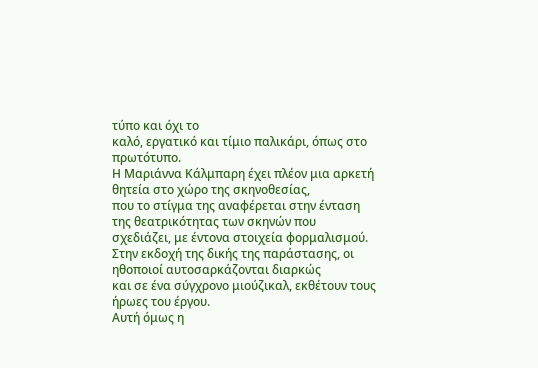τύπο και όχι το
καλό, εργατικό και τίμιο παλικάρι, όπως στο πρωτότυπο.
Η Μαριάννα Κάλμπαρη έχει πλέον μια αρκετή θητεία στο χώρο της σκηνοθεσίας,
που το στίγμα της αναφέρεται στην ένταση της θεατρικότητας των σκηνών που
σχεδιάζει, με έντονα στοιχεία φορμαλισμού.
Στην εκδοχή της δικής της παράστασης, οι ηθοποιοί αυτοσαρκάζονται διαρκώς
και σε ένα σύγχρονο μιούζικαλ, εκθέτουν τους ήρωες του έργου.
Αυτή όμως η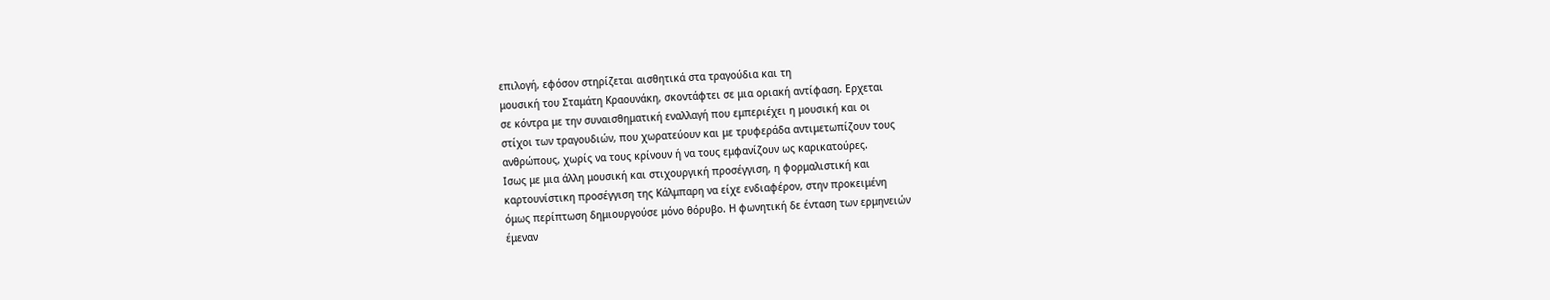επιλογή, εφόσον στηρίζεται αισθητικά στα τραγούδια και τη
μουσική του Σταμάτη Κραουνάκη, σκοντάφτει σε μια οριακή αντίφαση. Ερχεται
σε κόντρα με την συναισθηματική εναλλαγή που εμπεριέχει η μουσική και οι
στίχοι των τραγουδιών, που χωρατεύουν και με τρυφεράδα αντιμετωπίζουν τους
ανθρώπους, χωρίς να τους κρίνουν ή να τους εμφανίζουν ως καρικατούρες.
Ισως με μια άλλη μουσική και στιχουργική προσέγγιση, η φορμαλιστική και
καρτουνίστικη προσέγγιση της Κάλμπαρη να είχε ενδιαφέρον, στην προκειμένη
όμως περίπτωση δημιουργούσε μόνο θόρυβο. Η φωνητική δε ένταση των ερμηνειών
έμεναν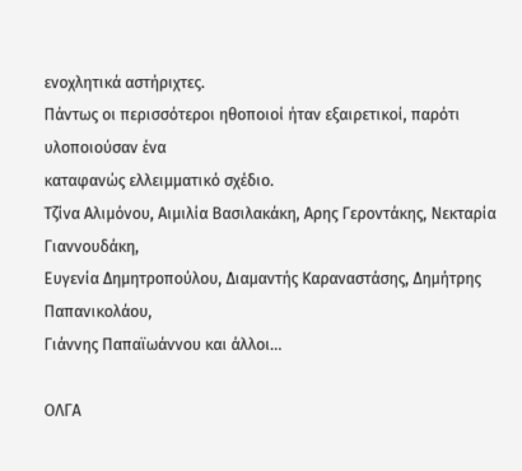ενοχλητικά αστήριχτες.
Πάντως οι περισσότεροι ηθοποιοί ήταν εξαιρετικοί, παρότι υλοποιούσαν ένα
καταφανώς ελλειμματικό σχέδιο.
Τζίνα Αλιμόνου, Αιμιλία Βασιλακάκη, Αρης Γεροντάκης, Νεκταρία Γιαννουδάκη,
Ευγενία Δημητροπούλου, Διαμαντής Καραναστάσης, Δημήτρης Παπανικολάου,
Γιάννης Παπαϊωάννου και άλλοι…

ΟΛΓΑ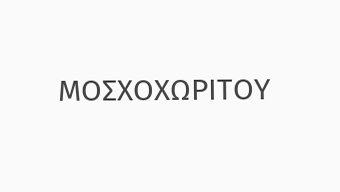ΜΟΣΧΟΧΩΡΙΤΟΥ